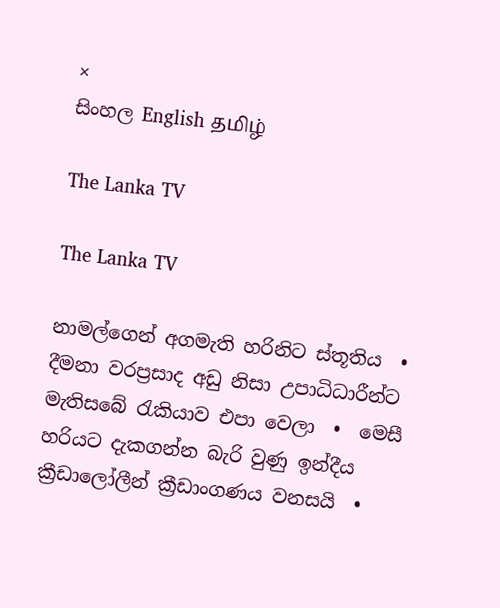×
සිංහල English தமிழ்

The Lanka TV

The Lanka TV

නාමල්ගෙන් අගමැති හරිනිට ස්තූතිය  •  දීමනා වරප්‍රසාද අඩු නිසා උපාධිධාරීන්ට මැතිසබේ රැකියාව එපා වෙලා  •  මෙසී හරියට දැකගන්න බැරි වුණු ඉන්දීය ක්‍රීඩාලෝලීන් ක්‍රීඩාංගණය වනසයි  •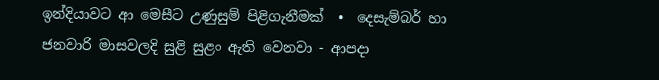ඉන්දියාවට ආ මෙසීට උණුසුම් පිළිගැනීමක්  •  දෙසැම්බර් හා ජනවාරි මාසවලදි සුළි සුළං ඇති වෙනවා - ආපදා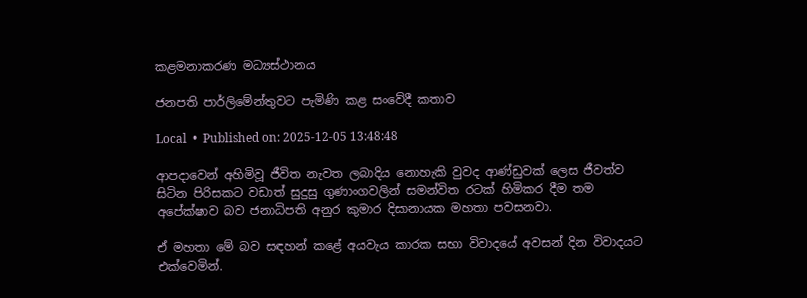කළමනාකරණ මධ්‍යස්ථානය

ජනපති පාර්ලිමේන්තුවට පැමිණි කළ සංවේදී කතාව

Local  •  Published on: 2025-12-05 13:48:48

ආපදාවෙන් අහිමිවූ ජීවිත නැවත ලබාදිය නොහැකි වුවද ආණ්ඩුවක් ලෙස ජීවත්ව සිටින පිරිසකට වඩාත් සුදුසු ගුණාංගවලින් සමන්විත රටක් හිමිකර දීම තම අපේක්ෂාව බව ජනාධිපති අනුර කුමාර දිසානායක මහතා පවසනවා.

ඒ මහතා මේ බව සඳහන් කළේ අයවැය කාරක සභා විවාදයේ අවසන් දින විවාදයට එක්වෙමින්.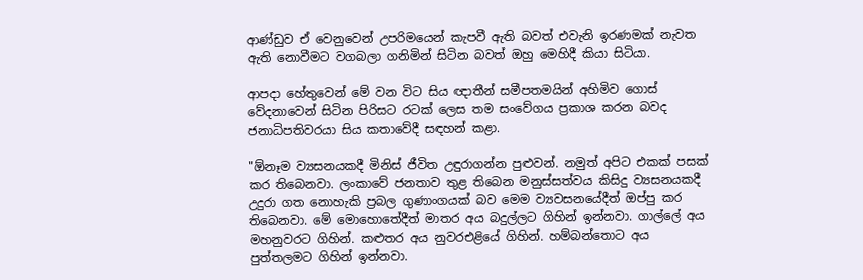ආණ්ඩුව ඒ වෙනුවෙන් උපරිමයෙන් කැපවී ඇති බවත් එවැනි ඉරණමක් නැවත ඇති නොවීමට වගබලා ගනිමින් සිටින බවත් ඔහු මෙහිදී කියා සිටියා.

ආපදා හේතුවෙන් මේ වන විට සිය ඥාතීන් සමීපතමයින් අහිමිව ගොස් වේදනාවෙන් සිටින පිරිසට රටක් ලෙස තම සංවේගය ප්‍රකාශ කරන බවද ජනාධිපතිවරයා සිය කතාවේදී සඳහන් කළා.

"ඕනෑම ව්‍යසනයකදී මිනිස් ජීවිත උඳුරාගන්න පුළුවන්. නමුත් අපිට එකක් පසක් කර තිබෙනවා. ලංකාවේ ජනතාව තුළ තිබෙන මනුස්සත්වය කිසිදු ව්‍යසනයකදී උදුරා ගත නොහැකි ප්‍රබල ගුණාංගයක් බව මෙම ව්‍යවසනයේදීත් ඔප්පු කර තිබෙනවා. මේ මොහොතේදීත් මාතර අය බදුල්ලට ගිහින් ඉන්නවා. ගාල්ලේ අය මහනුවරට ගිහින්. කළුතර අය නුවරඑළියේ ගිහින්. හම්බන්තොට අය පුත්තලමට ගිහින් ඉන්නවා.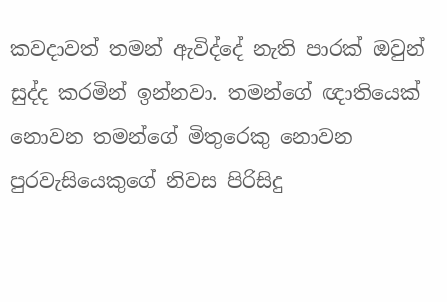කවදාවත් තමන් ඇවිද්දේ නැති පාරක් ඔවුන් සුද්ද කරමින් ඉන්නවා. තමන්ගේ ඥාතියෙක් නොවන තමන්ගේ මිතුරෙකු නොවන පුරවැසියෙකුගේ නිවස පිරිසිදු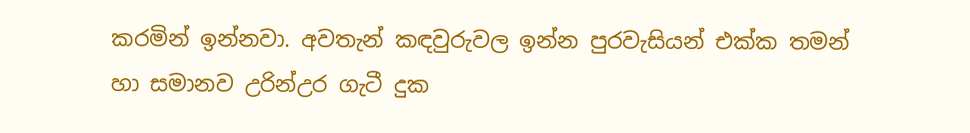කරමින් ඉන්නවා. අවතැන් කඳවුරුවල ඉන්න පුරවැසියන් එක්ක තමන් හා සමානව උරින්උර ගැටී දුක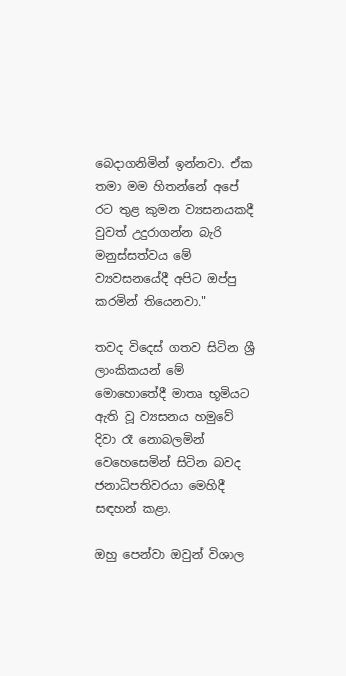බෙදාගනිමින් ඉන්නවා. ඒක තමා මම හිතන්නේ අපේ රට තුළ කුමන ව්‍යසනයකදී වුවත් උදුරාගන්න බැරි මනුස්සත්වය මේ ව්‍යවසනයේදී අපිට ඔප්පු කරමින් තියෙනවා."

තවද විදෙස් ගතව සිටින ශ්‍රී ලාංකිකයන් මේ මොහොතේදී මාතෘ භූමියට ඇති වූ ව්‍යසනය හමුවේ දිවා රෑ නොබලමින් වෙහෙසෙමින් සිටින බවද ජනාධිපතිවරයා මෙහිදී සඳහන් කළා.

ඔහු පෙන්වා ඔවුන් විශාල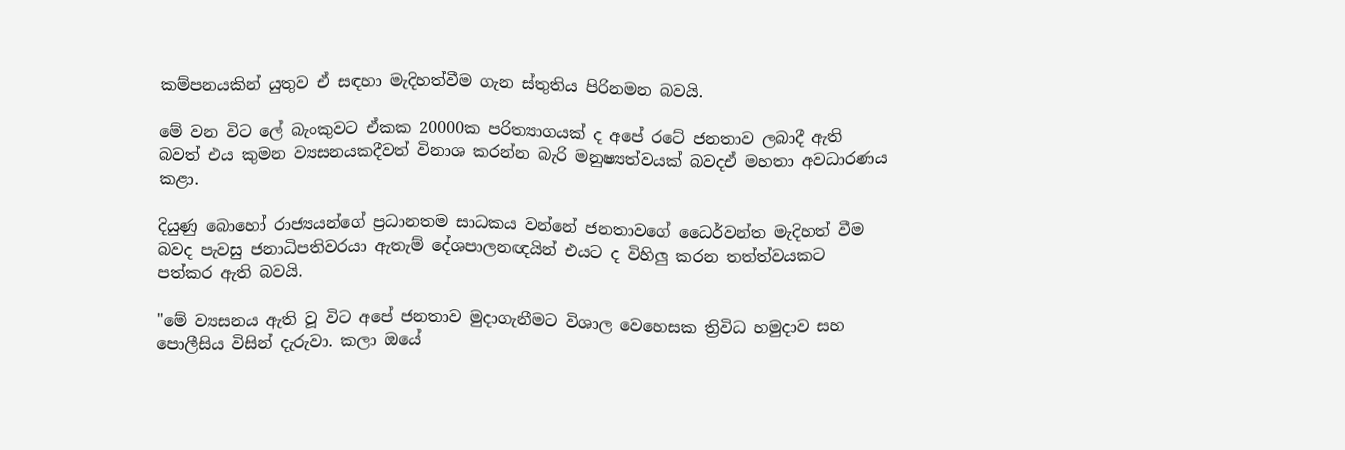කම්පනයකින් යුතුව ඒ සඳහා මැදිහත්වීම ගැන ස්තුතිය පිරිනමන බවයි.

මේ වන විට ලේ බැංකුවට ඒකක 20000ක පරිත්‍යාගයක් ද අපේ රටේ ජනතාව ලබාදී ඇති බවත් එය කුමන ව්‍යසනයකදීවත් විනාශ කරන්න බැරි මනුෂ්‍යත්වයක් බවදඒ මහතා අවධාරණය කළා.

දියුණු බොහෝ රාජ්‍යයන්ගේ ප්‍රධානතම සාධකය වන්නේ ජනතාවගේ ධෛර්වන්ත මැදිහත් වීම බවද පැවසු ජනාධිපතිවරයා ඇතැම් දේශපාලනඥයින් එයට ද විහිලු කරන තත්ත්වයකට පත්කර ඇති බවයි.

"මේ ව්‍යසනය ඇති වූ විට අපේ ජනතාව මුදාගැනීමට විශාල වෙහෙසක ත්‍රිවිධ හමුදාව සහ පොලීසිය විසින් දැරුවා. කලා ඔයේ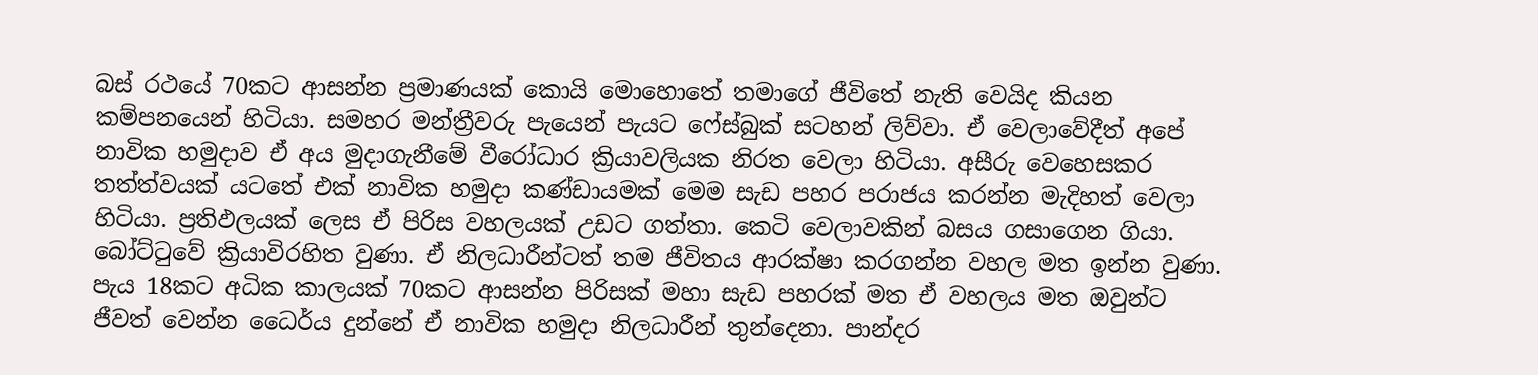බස් රථයේ 70කට ආසන්න ප්‍රමාණයක් කොයි මොහොතේ තමාගේ ජීවිතේ නැති වෙයිද කියන කම්පනයෙන් හිටියා. සමහර මන්ත්‍රීවරු පැයෙන් පැයට ෆේස්බුක් සටහන් ලිව්වා. ඒ වෙලාවේදීත් අපේ නාවික හමුදාව ඒ අය මුදාගැනීමේ වීරෝධාර ක්‍රියාවලියක නිරත වෙලා හිටියා. අසීරු වෙහෙසකර තත්ත්වයක් යටතේ එක් නාවික හමුදා කණ්ඩායමක් මෙම සැඩ පහර පරාජය කරන්න මැදිහත් වෙලා හිටියා. ප්‍රතිඵලයක් ලෙස ඒ පිරිස වහලයක් උඩට ගත්තා. කෙටි වෙලාවකින් බසය ගසාගෙන ගියා. බෝට්ටුවේ ක්‍රියාවිරහිත වුණා. ඒ නිලධාරීන්ටත් තම ජීවිතය ආරක්ෂා කරගන්න වහල මත ඉන්න වුණා. පැය 18කට අධික කාලයක් 70කට ආසන්න පිරිසක් මහා සැඩ පහරක් මත ඒ වහලය මත ඔවුන්ට ජීවත් වෙන්න ධෛර්ය දුන්නේ ඒ නාවික හමුදා නිලධාරීන් තුන්දෙනා. පාන්දර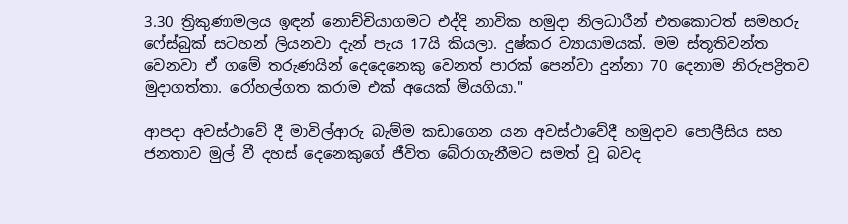3.30 ත්‍රිකුණාමලය ඉඳන් නොච්චියාගමට එද්දි නාවික හමුදා නිලධාරීන් එතකොටත් සමහරු ෆේස්බුක් සටහන් ලියනවා දැන් පැය 17යි කියලා. දුෂ්කර ව්‍යායාමයක්. මම ස්තූතිවන්ත වෙනවා ඒ ගමේ තරුණයින් දෙදෙනෙකු වෙනත් පාරක් පෙන්වා දුන්නා 70 දෙනාම නිරුපද්‍රිතව මුදාගත්තා. රෝහල්ගත කරාම එක් අයෙක් මියගියා."

ආපදා අවස්ථාවේ දී මාවිල්ආරු බැම්ම කඩාගෙන යන අවස්ථාවේදී හමුදාව පොලීසිය සහ ජනතාව මුල් වී දහස් දෙනෙකුගේ ජීවිත බේරාගැනීමට සමත් වූ බවද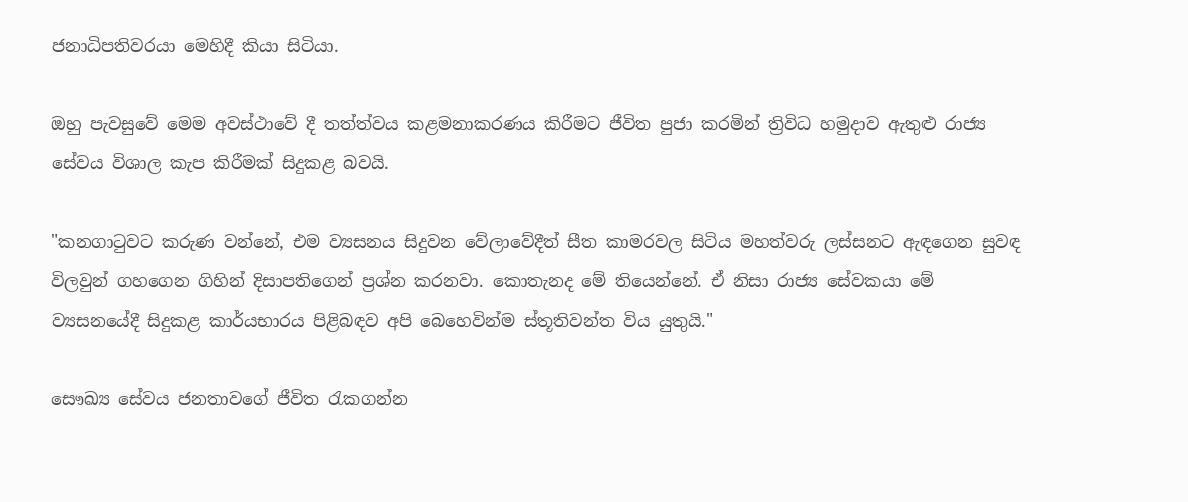ජනාධිපතිවරයා මෙහිදී කියා සිටියා.

ඔහු පැවසුවේ මෙම අවස්ථාවේ දී තත්ත්වය කළමනාකරණය කිරීමට ජීවිත පුජා කරමින් ත්‍රිවිධ හමුදාව ඇතුළු රාජ්‍ය සේවය විශාල කැප කිරීමක් සිදුකළ බවයි.

"කනගාටුවට කරුණ වන්නේ, එම ව්‍යසනය සිදුවන වේලාවේදීත් සීත කාමරවල සිටිය මහත්වරු ලස්සනට ඇඳගෙන සුවඳ විලවුන් ගහගෙන ගිහින් දිසාපතිගෙන් ප්‍රශ්න කරනවා. කොතැනද මේ තියෙන්නේ. ඒ නිසා රාජ්‍ය සේවකයා මේ ව්‍යසනයේදී සිදුකළ කාර්යභාරය පිළිබඳව අපි බෙහෙවින්ම ස්තූතිවන්ත විය යුතුයි."

සෞඛ්‍ය සේවය ජනතාවගේ ජීවිත රැකගන්න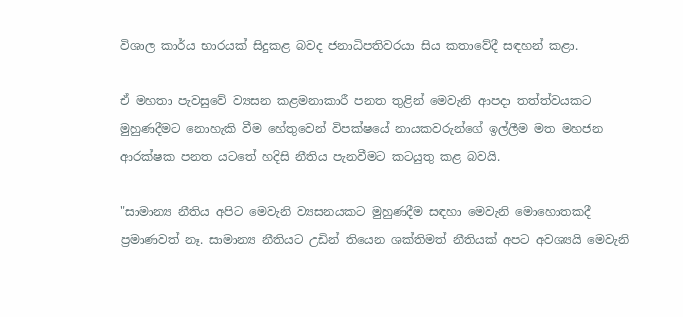විශාල කාර්ය භාරයක් සිදුකළ බවද ජනාධිපතිවරයා සිය කතාවේදී සඳහන් කළා.

ඒ මහතා පැවසුවේ ව්‍යසන කළමනාකාරී පනත තුළින් මෙවැනි ආපදා තත්ත්වයකට මුහුණදීමට නොහැකි වීම හේතුවෙන් විපක්ෂයේ නායකවරුන්ගේ ඉල්ලීම මත මහජන ආරක්ෂක පනත යටතේ හදිසි නීතිය පැනවීමට කටයුතු කළ බවයි.

"සාමාන්‍ය නීතිය අපිට මෙවැනි ව්‍යසනයකට මුහුණදීම සඳහා මෙවැනි මොහොතකදී ප්‍රමාණවත් නෑ. සාමාන්‍ය නීතියට උඩින් තියෙන ශක්තිමත් නීතියක් අපට අවශ්‍යයි මෙවැනි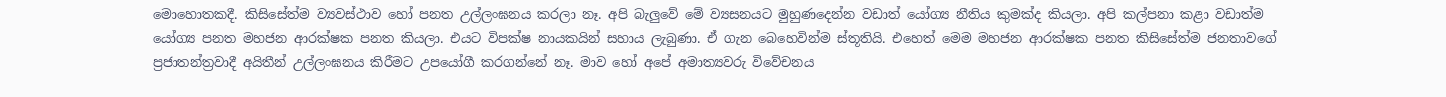මොහොතකදී. කිසිසේත්ම ව්‍යවස්ථාව හෝ පනත උල්ලංඝනය කරලා නෑ. අපි බැලුවේ මේ ව්‍යසනයට මුහුණදෙන්න වඩාත් යෝග්‍ය නීතිය කුමක්ද කියලා. අපි කල්පනා කළා වඩාත්ම යෝග්‍ය පනත මහජන ආරක්ෂක පනත කියලා. එයට විපක්ෂ නායකයින් සහාය ලැබුණා. ඒ ගැන බෙහෙවින්ම ස්තූතියි. එහෙත් මෙම මහජන ආරක්ෂක පනත කිසිසේත්ම ජනතාවගේ ප්‍රජාතන්ත්‍රවාදී අයිතීන් උල්ලංඝනය කිරීමට උපයෝගී කරගන්නේ නෑ. මාව හෝ අපේ අමාත්‍යවරු විවේචනය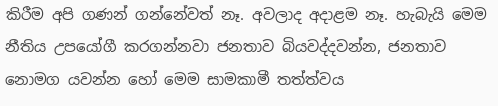කිරීම අපි ගණන් ගන්නේවත් නෑ. අවලාද අදාළම නෑ. හැබැයි මෙම නීතිය උපයෝගී කරගන්නවා ජනතාව බියවද්දවන්න, ජනතාව නොමග යවන්න හෝ මෙම සාමකාමී තත්ත්වය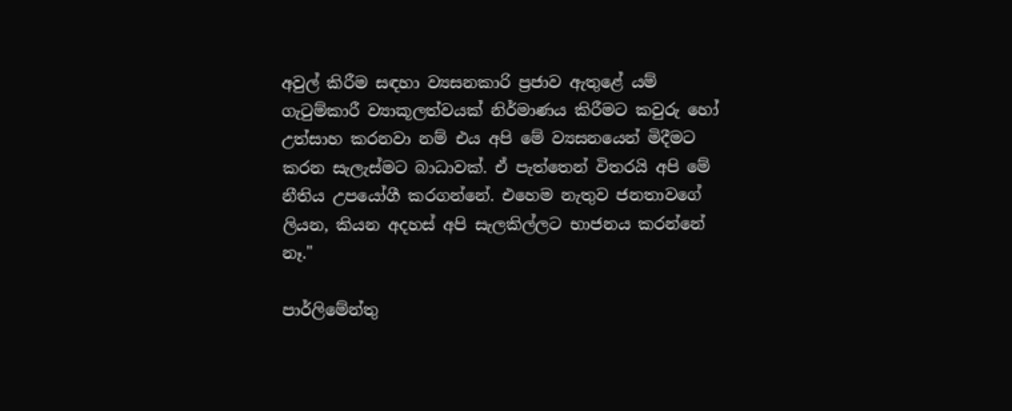අවුල් කිරීම සඳහා ව්‍යසනකාරි ප්‍රජාව ඇතුළේ යම් ගැටුම්කාරී ව්‍යාකූලත්වයක් නිර්මාණය කිරීමට කවුරු හෝ උත්සාහ කරනවා නම් එය අපි මේ ව්‍යසනයෙන් මිදීමට කරන සැලැස්මට බාධාවක්. ඒ පැත්තෙන් විතරයි අපි මේ නීතිය උපයෝගී කරගන්නේ. එහෙම නැතුව ජනතාවගේ ලියන, කියන අදහස් අපි සැලකිල්ලට භාජනය කරන්නේ නෑ."

පාර්ලිමේන්තු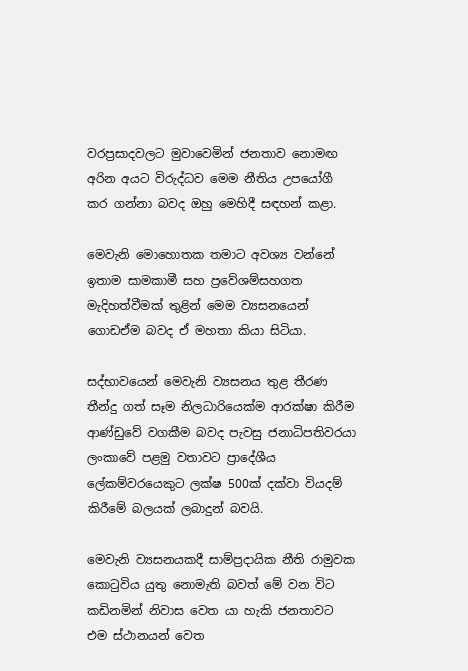වරප්‍රසාදවලට මුවාවෙමින් ජනතාව නොමඟ අරින අයට විරුද්ධව මෙම නීතිය උපයෝගී කර ගන්නා බවද ඔහු මෙහිදී සඳහන් කළා.

මෙවැනි මොහොතක තමාට අවශ්‍ය වන්නේ ඉතාම සාමකාමී සහ ප්‍රවේශම්සහගත මැදිහත්වීමක් තුළින් මෙම ව්‍යසනයෙන් ගොඩඒම බවද ඒ මහතා කියා සිටියා.

සද්භාවයෙන් මෙවැනි ව්‍යසනය තුළ තීරණ තීන්දු ගත් සෑම නිලධාරියෙක්ම ආරක්ෂා කිරීම ආණ්ඩුවේ වගකීම බවද පැවසු ජනාධිපතිවරයා ලංකාවේ පළමු වතාවට ප්‍රාදේශීය ලේකම්වරයෙකුට ලක්ෂ 500ක් දක්වා වියදම් කිරීමේ බලයක් ලබාදුන් බවයි.

මෙවැනි ව්‍යසනයකදී සාම්ප්‍රදායික නීති රාමුවක කොටුවිය යුතු නොමැති බවත් මේ වන විට කඩිනමින් නිවාස වෙත යා හැකි ජනතාවට එම ස්ථානයන් වෙත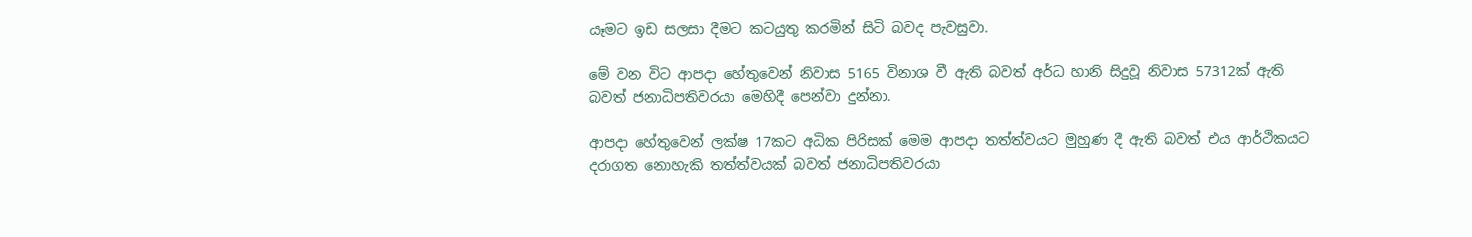යෑමට ඉඩ සලසා දීමට කටයුතු කරමින් සිටි බවද පැවසුවා.

මේ වන විට ආපදා හේතුවෙන් නිවාස 5165 විනාශ වී ඇති බවත් අර්ධ හානි සිදුවූ නිවාස 57312ක් ඇති බවත් ජනාධිපතිවරයා මෙහිදී පෙන්වා දුන්නා.

ආපදා හේතුවෙන් ලක්ෂ 17කට අධික පිරිසක් මෙම ආපදා තත්ත්වයට මුහුණ දී ඇති බවත් එය ආර්ථිකයට දරාගත නොහැකි තත්ත්වයක් බවත් ජනාධිපතිවරයා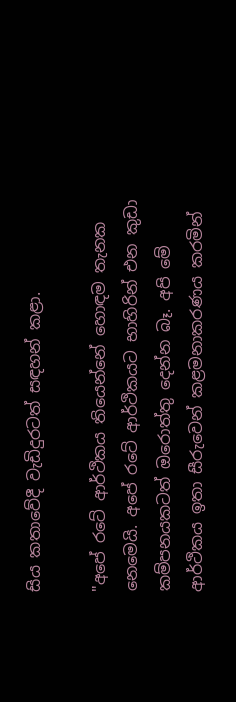සිය කතාවේදී වැඩිදුරටත් සඳහන් කළා.

"අපේ රටේ ආර්ථිකය තියෙන්නේ හොඳම තැනක නෙමෙයි. අපේ රටේ ආර්ථිකයට භාහිරින් එන කුඩා කම්පනයකටත් ඔරොත්තු දෙන්න බෑ. අපි මේ ආර්ථිකය ඉතා සීරුවෙන් කළමනාකරණය කරමින්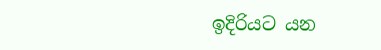ඉදිරියට යන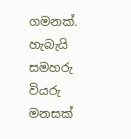ගමනක්. හැබැයි සමහරු වියරු මනසක්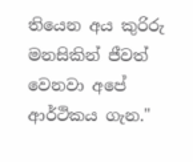තියෙන අය කුරිරු මනසිකින් ජීවත් වෙනවා අපේ ආර්ථිකය ගැන."